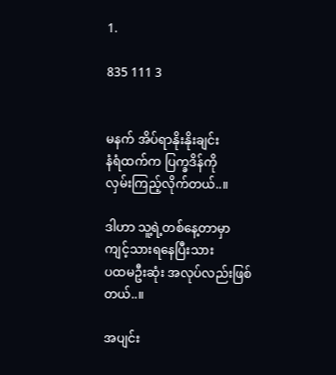1.

835 111 3


မနက် အိပ်ရာနိုးနိုးချင်း
နံရံထက်က ပြက္ခဒိန်ကို
လှမ်းကြည့်လိုက်တယ်..။

ဒါဟာ သူ့ရဲ့တစ်နေ့တာမှာ
ကျင့်သားရနေပြီးသား
ပထမဦးဆုံး အလုပ်လည်းဖြစ်တယ်..။

အပျင်း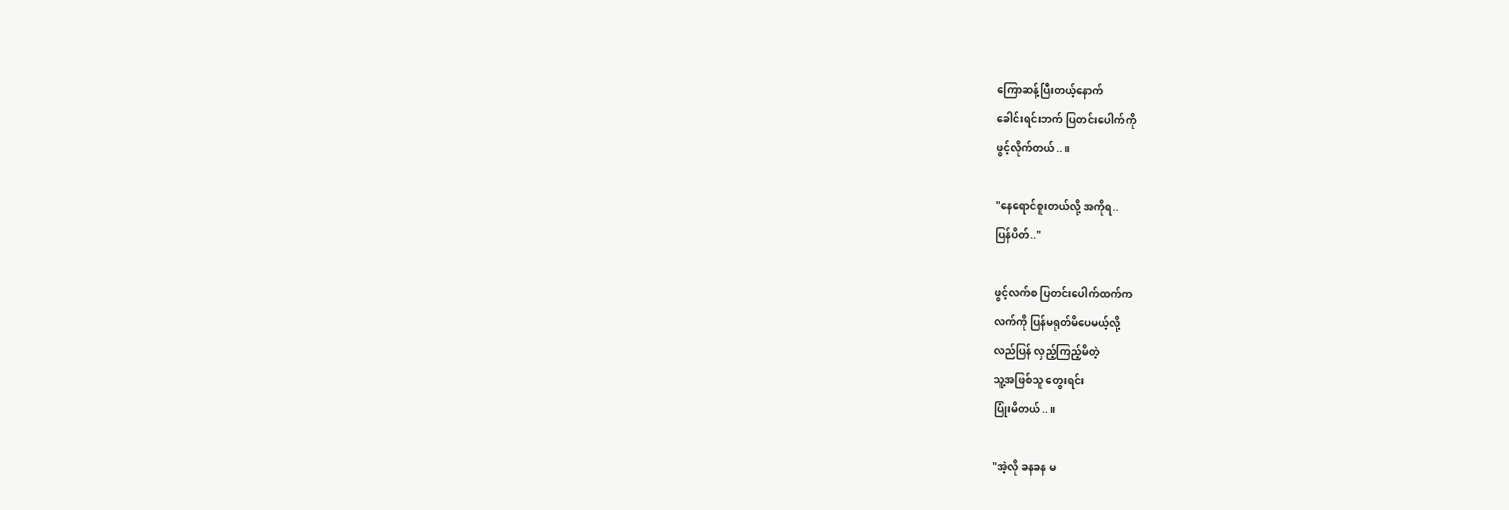ကြောဆန့်ပြီးတယ့်နောက်
ခေါင်းရင်းဘက် ပြတင်းပေါက်ကို
ဖွင့်လိုက်တယ်..။

"နေရောင်စူးတယ်လို့ အကိုရ..
ပြန်ပိတ်.."

ဖွင့်လက်စ ပြတင်းပေါက်ထက်က
လက်ကို ပြန်မရုတ်မိပေမယ့်လို့
လည်ပြန် လှည့်ကြည့်မိတဲ့
သူ့အဖြစ်သူ တွေးရင်း
ပြုံးမိတယ်..။

"အဲ့လို ခနခန မ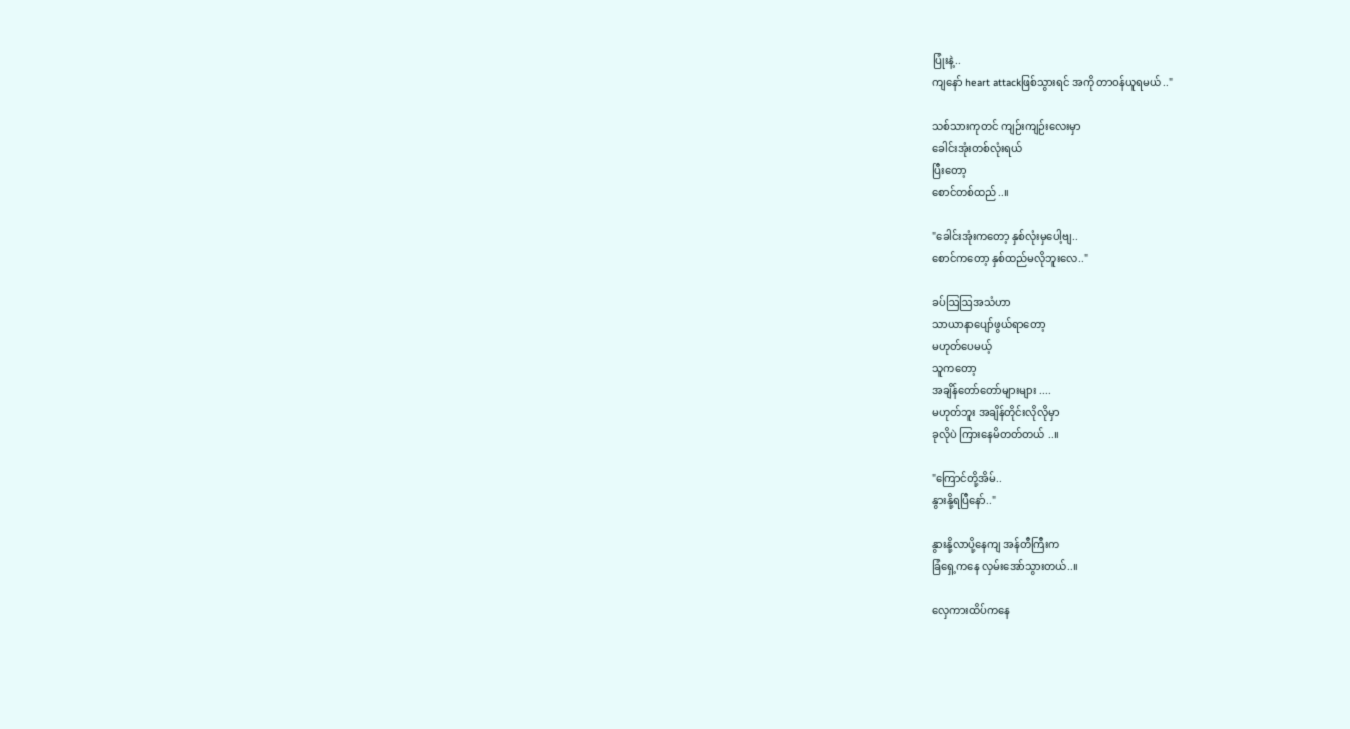ပြုံးနဲ့..
ကျနော် heart attackဖြစ်သွားရင် အကို တာဝန်ယူရမယ် .."

သစ်သားကုတင် ကျဉ်းကျဉ်းလေးမှာ
ခေါင်းအုံးတစ်လုံးရယ်
ပြီးတော့
စောင်တစ်ထည်..။

"ခေါင်းအုံးကတော့ နှစ်လုံးမှပေါ့ဗျ..
စောင်ကတော့ နှစ်ထည်မလိုဘူးလေ.."

ခပ်ဩဩအသံဟာ
သာယာနာပျော်ဖွယ်ရာတော့
မဟုတ်ပေမယ့်
သူကတော့
အချိန်တော်တော်များများ ....
မဟုတ်ဘူး အချိန်တိုင်းလိုလိုမှာ
ခုလိုပဲ ကြားနေမိတတ်တယ် ..။

"ကြောင်တို့အိမ်..
နွားနို့ရပြီနော်.."

နွားနို့လာပို့နေကျ အန်တီကြီးက
ခြံရှေ့ကနေ လှမ်းအော်သွားတယ်..။

လှေကားထိပ်ကနေ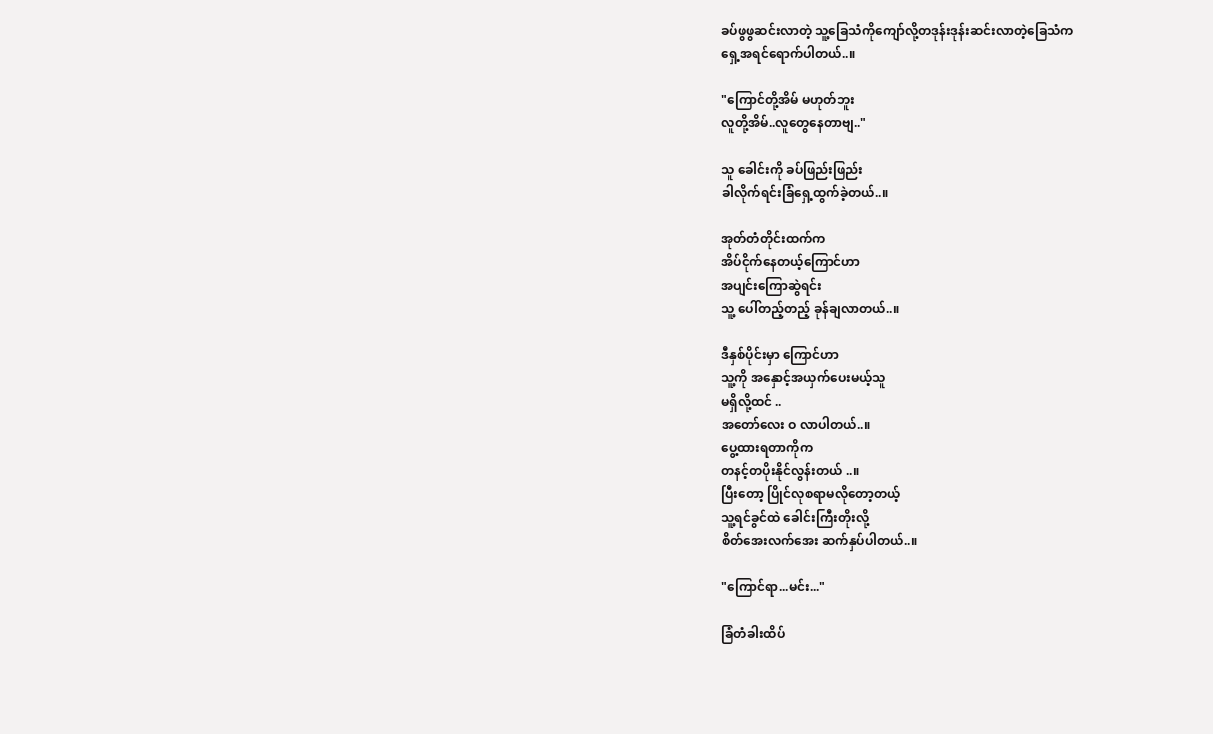ခပ်ဖွဖွဆင်းလာတဲ့ သူ့ခြေသံကိုကျော်လို့တဒုန်းဒုန်းဆင်းလာတဲ့ခြေသံက
ရှေ့အရင်ရောက်ပါတယ်..။

"ကြောင်တို့အိမ် မဟုတ်ဘူး
လူတို့အိမ်..လူတွေနေတာဗျ.."

သူ ခေါင်းကို ခပ်ဖြည်းဖြည်း
ခါလိုက်ရင်းခြံရှေ့ထွက်ခဲ့တယ်..။

အုတ်တံတိုင်းထက်က
အိပ်ငိုက်နေတယ့်ကြောင်ဟာ
အပျင်းကြောဆွဲရင်း
သူ့ ပေါ်တည့်တည့် ခုန်ချလာတယ်..။

ဒီနှစ်ပိုင်းမှာ ကြောင်ဟာ
သူ့ကို အနှောင့်အယှက်ပေးမယ့်သူ
မရှိလို့ထင် ..
အတော်လေး ဝ လာပါတယ်..။
ပွေ့ထားရတာကိုက
တနင့်တပိုးနိုင်လွန်းတယ် ..။
ပြီးတော့ ပြိုင်လုစရာမလိုတော့တယ့်
သူ့ရင်ခွင်ထဲ ခေါင်းကြီးတိုးလို့
စိတ်အေးလက်အေး ဆက်နှပ်ပါတယ်..။

"ကြောင်ရာ...မင်း..."

ခြံတံခါးထိပ်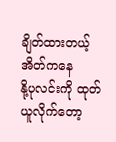ချိတ်ထားတယ့်အိတ်ကနေ
နို့ပုလင်းကို ထုတ်ယူလိုက်တော့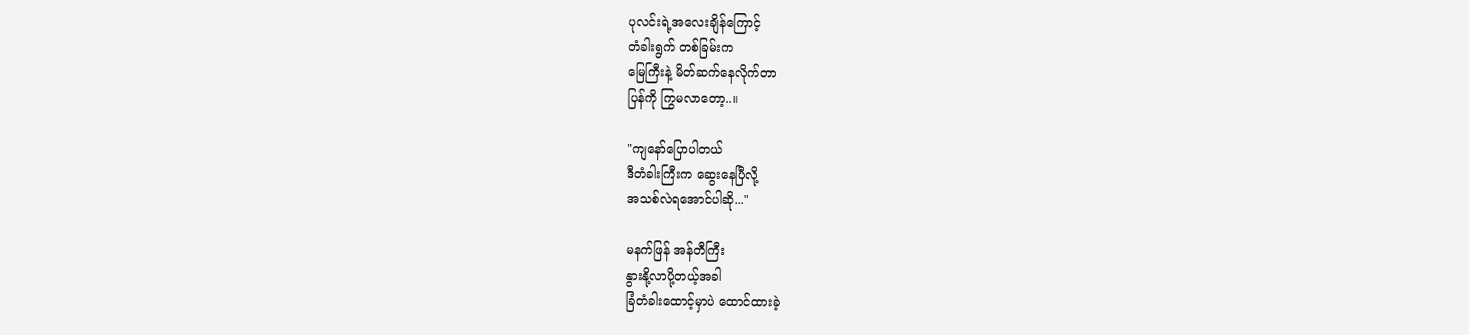ပုလင်းရဲ့အလေးချိန်ကြောင့်
တံခါးရွက် တစ်ခြမ်းက
မြေကြီးနဲ့ မိတ်ဆက်နေလိုက်တာ
ပြန်ကို ကြွမလာတော့..။

"ကျနော်ပြောပါတယ်
ဒီတံခါးကြီးက ဆွေးနေပြီလို့
အသစ်လဲရအောင်ပါဆို..."

မနက်ဖြန် အန်တီကြီး
နွားနို့လာပို့တယ့်အခါ
ခြံတံခါးထောင့်မှာပဲ ထောင်ထားခဲ့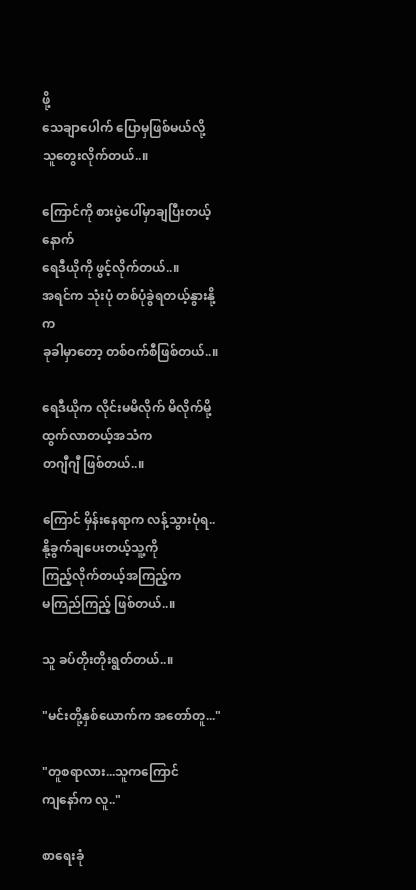ဖို့
သေချာပေါက် ပြောမှဖြစ်မယ်လို့
သူတွေးလိုက်တယ်..။

ကြောင်ကို စားပွဲပေါ်မှာချပြီးတယ့်နောက်
ရေဒီယိုကို ဖွင့်လိုက်တယ်..။
အရင်က သုံးပုံ တစ်ပုံခွဲရတယ့်နွားနို့က
ခုခါမှာတော့ တစ်ဝက်စီဖြစ်တယ်..။

ရေဒီယိုက လိုင်းမမိလိုက် မိလိုက်မို့
ထွက်လာတယ့်အသံက
တဂျီဂျီ ဖြစ်တယ်..။

ကြောင် မှိန်းနေရာက လန့်သွားပုံရ..
နို့ခွက်ချပေးတယ့်သူ့ကို
ကြည့်လိုက်တယ့်အကြည့်က
မကြည်ကြည့် ဖြစ်တယ်..။

သူ ခပ်တိုးတိုးရွတ်တယ်..။

"မင်းတို့နှစ်ယောက်က အတော်တူ..."

"တူစရာလား...သူကကြောင်
ကျနော်က လူ.."

စာရေးခုံ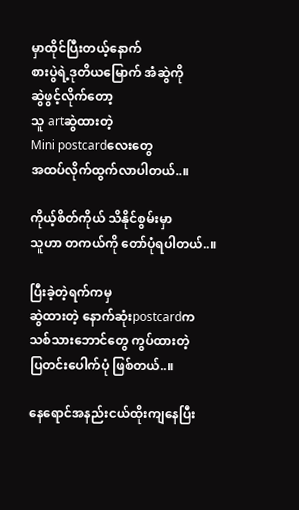မှာထိုင်ပြီးတယ့်နောက်
စားပွဲရဲ့ဒုတိယမြောက် အံဆွဲကို
ဆွဲဖွင့်လိုက်တော့
သူ artဆွဲထားတဲ့
Mini postcardလေးတွေ
အထပ်လိုက်ထွက်လာပါတယ်..။

ကိုယ့်စိတ်ကိုယ် သိနိုင်စွမ်းမှာ
သူဟာ တကယ်ကို တော်ပုံရပါတယ်..။

ပြီးခဲ့တဲ့ရက်ကမှ
ဆွဲထားတဲ့ နောက်ဆုံးpostcardက
သစ်သားဘောင်တွေ ကွပ်ထားတဲ့
ပြတင်းပေါက်ပုံ ဖြစ်တယ်..။

နေရောင်အနည်းငယ်ထိုးကျနေပြီး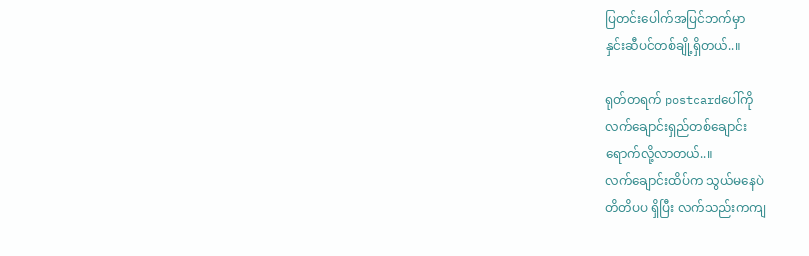ပြတင်းပေါက်အပြင်ဘက်မှာ
နှင်းဆီပင်တစ်ချို့ရှိတယ်..။

ရုတ်တရက် postcardပေါ်ကို
လက်ချောင်းရှည်တစ်ချောင်း
ရောက်လို့လာတယ်..။
လက်ချောင်းထိပ်က သွယ်မနေပဲ
တိတိပပ ရှိပြီး လက်သည်းကကျ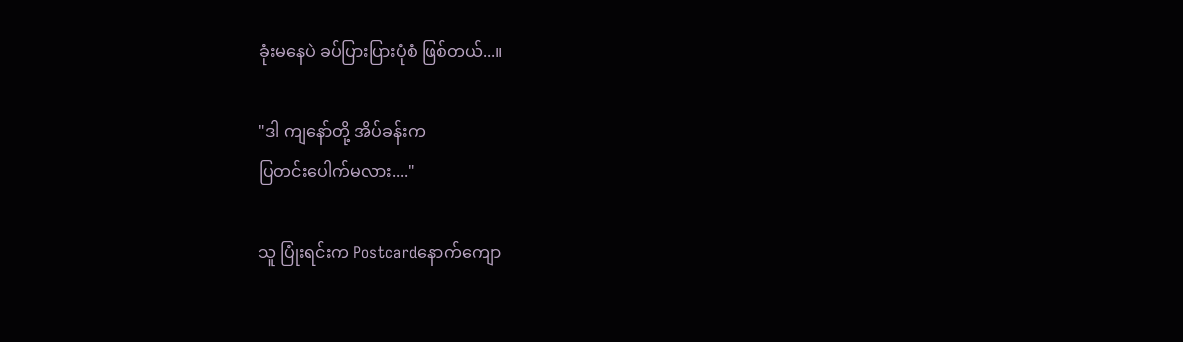ခုံးမနေပဲ ခပ်ပြားပြားပုံစံ ဖြစ်တယ်...။

"ဒါ ကျနော်တို့ အိပ်ခန်းက
ပြတင်းပေါက်မလား...."

သူ ပြုံးရင်းက Postcardနောက်ကျော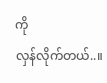ကို
လှန်လိုက်တယ်..။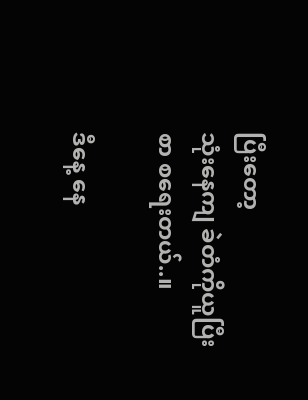ပြီးတော့
သုံးနေကျ ခဲတံကိုယူပြီး
စာ စရေးတယ်..။

ဒီနေ့ နေ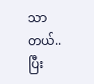သာတယ်..
ပြီး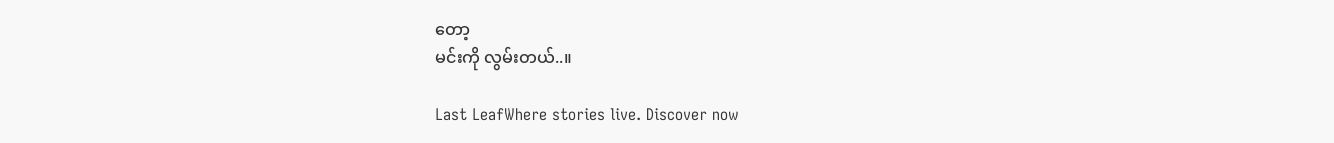တော့
မင်းကို လွမ်းတယ်..။

Last LeafWhere stories live. Discover now